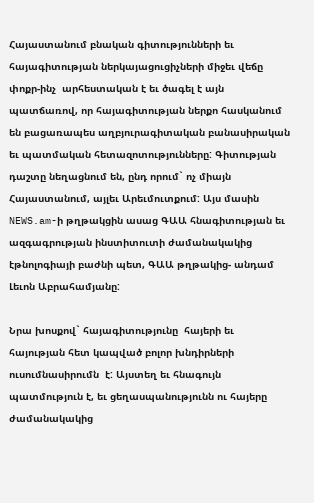Հայաստանում բնական գիտությունների եւ հայագիտության ներկայացուցիչների միջեւ վեճը փոքր-ինչ  արհեստական է եւ ծագել է այն պատճառով, որ հայագիտության ներքո հասկանում են բացառապես աղբյուրագիտական բանասիրական եւ պատմական հետազոտությունները: Գիտության դաշտը նեղացնում են, ընդ որում` ոչ միայն Հայաստանում, այլեւ Արեւմուտքում: Այս մասին  NEWS.am-ի թղթակցին ասաց ԳԱԱ հնագիտության եւ ազգագրության ինստիտուտի ժամանակակից էթնոլոգիայի բաժնի պետ, ԳԱԱ թղթակից- անդամ Լեւոն Աբրահամյանը:

Նրա խոսքով` հայագիտությունը  հայերի եւ հայության հետ կապված բոլոր խնդիրների ուսումնասիրումն  է: Այստեղ եւ հնագույն պատմություն է, եւ ցեղասպանությունն ու հայերը ժամանակակից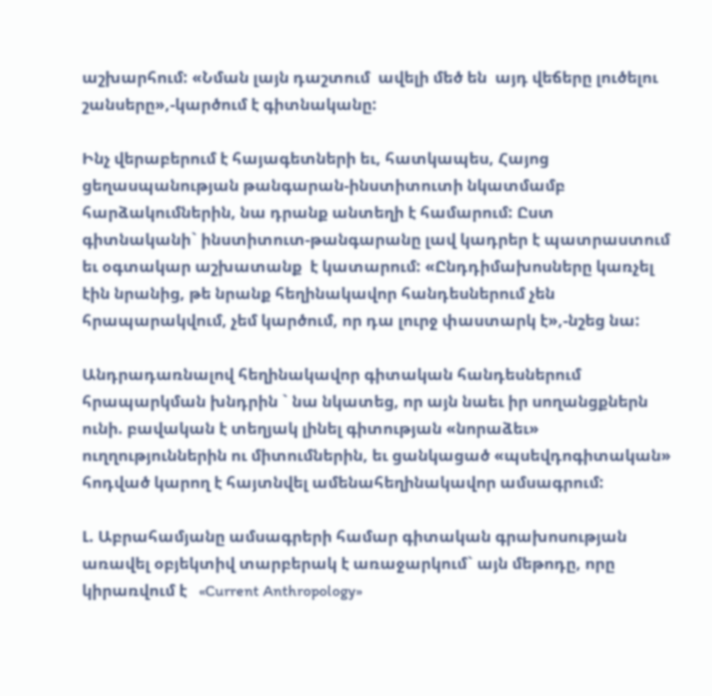աշխարհում: «Նման լայն դաշտում  ավելի մեծ են  այդ վեճերը լուծելու շանսերը»,-կարծում է գիտնականը:

Ինչ վերաբերում է հայագետների եւ, հատկապես, Հայոց ցեղասպանության թանգարան-ինստիտուտի նկատմամբ հարձակումներին, նա դրանք անտեղի է համարում: Ըստ գիտնականի` ինստիտուտ-թանգարանը լավ կադրեր է պատրաստում եւ օգտակար աշխատանք  է կատարում: «Ընդդիմախոսները կառչել էին նրանից, թե նրանք հեղինակավոր հանդեսներում չեն հրապարակվում, չեմ կարծում, որ դա լուրջ փաստարկ է»,-նշեց նա:

Անդրադառնալով հեղինակավոր գիտական հանդեսներում հրապարկման խնդրին ` նա նկատեց, որ այն նաեւ իր սողանցքներն ունի. բավական է տեղյակ լինել գիտության «նորաձեւ» ուղղություններին ու միտումներին, եւ ցանկացած «պսեվդոգիտական» հոդված կարող է հայտնվել ամենահեղինակավոր ամսագրում:

Լ. Աբրահամյանը ամսագրերի համար գիտական գրախոսության առավել օբյեկտիվ տարբերակ է առաջարկում` այն մեթոդը, որը կիրառվում է   «Current Anthropology»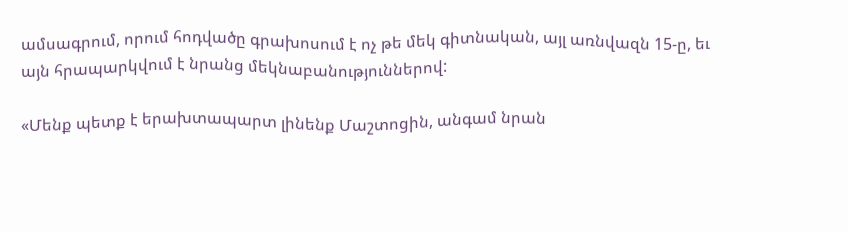ամսագրում, որում հոդվածը գրախոսում է ոչ թե մեկ գիտնական, այլ առնվազն 15-ը, եւ այն հրապարկվում է նրանց մեկնաբանություններով:

«Մենք պետք է երախտապարտ լինենք Մաշտոցին, անգամ նրան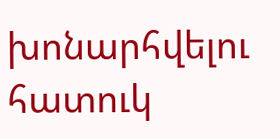խոնարհվելու հատուկ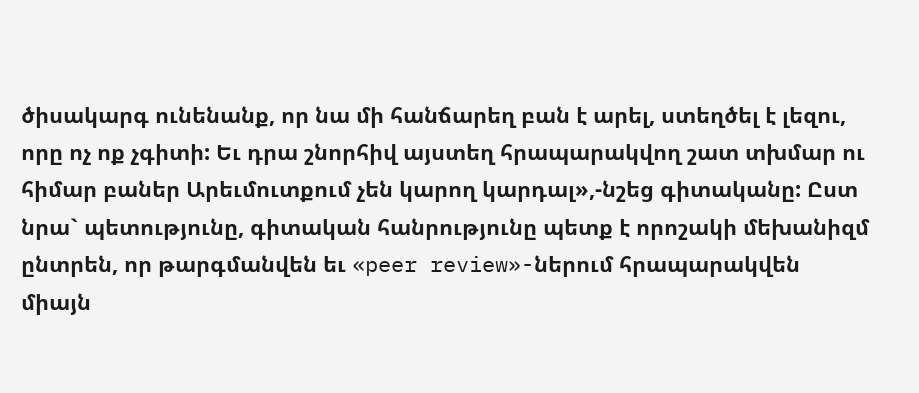ծիսակարգ ունենանք, որ նա մի հանճարեղ բան է արել, ստեղծել է լեզու, որը ոչ ոք չգիտի: Եւ դրա շնորհիվ այստեղ հրապարակվող շատ տխմար ու հիմար բաներ Արեւմուտքում չեն կարող կարդալ»,-նշեց գիտականը: Ըստ նրա` պետությունը, գիտական հանրությունը պետք է որոշակի մեխանիզմ ընտրեն, որ թարգմանվեն եւ «peer review»-ներում հրապարակվեն  միայն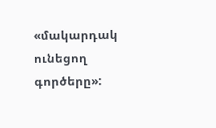«մակարդակ ունեցող գործերը»: